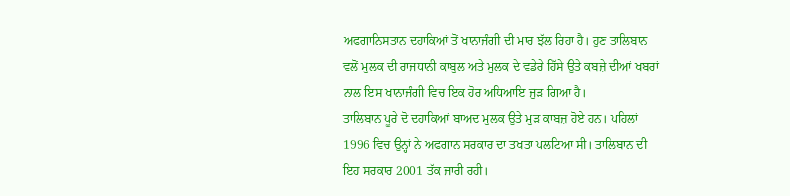ਅਫਗਾਨਿਸਤਾਨ ਦਹਾਕਿਆਂ ਤੋਂ ਖਾਨਾਜੰਗੀ ਦੀ ਮਾਰ ਝੱਲ ਰਿਹਾ ਹੈ। ਹੁਣ ਤਾਲਿਬਾਨ ਵਲੋਂ ਮੁਲਕ ਦੀ ਰਾਜਧਾਨੀ ਕਾਬੁਲ ਅਤੇ ਮੁਲਕ ਦੇ ਵਡੇਰੇ ਹਿੱਸੇ ਉਤੇ ਕਬਜ਼ੇ ਦੀਆਂ ਖਬਰਾਂ ਨਾਲ ਇਸ ਖਾਨਾਜੰਗੀ ਵਿਚ ਇਕ ਹੋਰ ਅਧਿਆਇ ਜੁੜ ਗਿਆ ਹੈ।
ਤਾਲਿਬਾਨ ਪੂਰੇ ਦੋ ਦਹਾਕਿਆਂ ਬਾਅਦ ਮੁਲਕ ਉਤੇ ਮੁੜ ਕਾਬਜ਼ ਹੋਏ ਹਨ। ਪਹਿਲਾਂ 1996 ਵਿਚ ਉਨ੍ਹਾਂ ਨੇ ਅਫਗਾਨ ਸਰਕਾਰ ਦਾ ਤਖਤਾ ਪਲਟਿਆ ਸੀ। ਤਾਲਿਬਾਨ ਦੀ ਇਹ ਸਰਕਾਰ 2001 ਤੱਕ ਜਾਰੀ ਰਹੀ।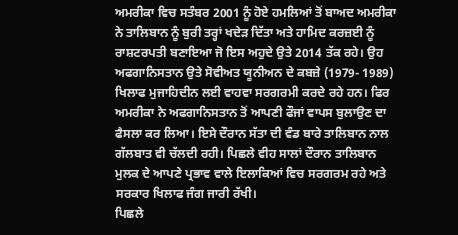ਅਮਰੀਕਾ ਵਿਚ ਸਤੰਬਰ 2001 ਨੂੰ ਹੋਏ ਹਮਲਿਆਂ ਤੋਂ ਬਾਅਦ ਅਮਰੀਕਾ ਨੇ ਤਾਲਿਬਾਨ ਨੂੰ ਬੁਰੀ ਤਰ੍ਹਾਂ ਖਦੇੜ ਦਿੱਤਾ ਅਤੇ ਹਾਮਿਦ ਕਰਜ਼ਈ ਨੂੰ ਰਾਸ਼ਟਰਪਤੀ ਬਣਾਇਆ ਜੋ ਇਸ ਅਹੁਦੇ ਉਤੇ 2014 ਤੱਕ ਰਹੇ। ਉਹ ਅਫਗਾਨਿਸਤਾਨ ਉਤੇ ਸੋਵੀਅਤ ਯੂਨੀਅਨ ਦੇ ਕਬਜ਼ੇ (1979- 1989) ਖਿਲਾਫ ਮੁਜਾਹਿਦੀਨ ਲਈ ਵਾਹਵਾ ਸਰਗਰਮੀ ਕਰਦੇ ਰਹੇ ਹਨ। ਫਿਰ ਅਮਰੀਕਾ ਨੇ ਅਫਗਾਨਿਸਤਾਨ ਤੋਂ ਆਪਣੀ ਫੌਜਾਂ ਵਾਪਸ ਬੁਲਾਉਣ ਦਾ ਫੈਸਲਾ ਕਰ ਲਿਆ। ਇਸੇ ਦੌਰਾਨ ਸੱਤਾ ਦੀ ਵੰਡ ਬਾਰੇ ਤਾਲਿਬਾਨ ਨਾਲ ਗੱਲਬਾਤ ਵੀ ਚੱਲਦੀ ਰਹੀ। ਪਿਛਲੇ ਵੀਹ ਸਾਲਾਂ ਦੌਰਾਨ ਤਾਲਿਬਾਨ ਮੁਲਕ ਦੇ ਆਪਣੇ ਪ੍ਰਭਾਵ ਵਾਲੇ ਇਲਾਕਿਆਂ ਵਿਚ ਸਰਗਰਮ ਰਹੇ ਅਤੇ ਸਰਕਾਰ ਖਿਲਾਫ ਜੰਗ ਜਾਰੀ ਰੱਖੀ।
ਪਿਛਲੇ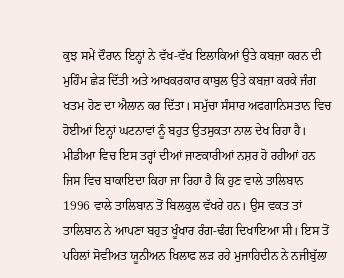ਕੁਝ ਸਮੇਂ ਦੌਰਾਨ ਇਨ੍ਹਾਂ ਨੇ ਵੱਖ-ਵੱਖ ਇਲਾਕਿਆਂ ਉਤੇ ਕਬਜ਼ਾ ਕਰਨ ਦੀ ਮੁਹਿੰਮ ਛੇੜ ਦਿੱਤੀ ਅਤੇ ਆਖਕਰਕਾਰ ਕਾਬੁਲ ਉਤੇ ਕਬਜ਼ਾ ਕਰਕੇ ਜੰਗ ਖਤਮ ਹੋਣ ਦਾ ਐਲਾਨ ਕਰ ਦਿੱਤਾ। ਸਮੁੱਚਾ ਸੰਸਾਰ ਅਫਗਾਨਿਸਤਾਨ ਵਿਚ ਹੋਈਆਂ ਇਨ੍ਹਾਂ ਘਟਨਾਵਾਂ ਨੂੰ ਬਹੁਤ ਉਤਸੁਕਤਾ ਨਾਲ ਦੇਖ ਰਿਹਾ ਹੈ। ਮੀਡੀਆ ਵਿਚ ਇਸ ਤਰ੍ਹਾਂ ਦੀਆਂ ਜਾਣਕਾਰੀਆਂ ਨਸ਼ਰ ਹੋ ਰਹੀਆਂ ਹਨ ਜਿਸ ਵਿਚ ਬਾਕਾਇਦਾ ਕਿਹਾ ਜਾ ਰਿਹਾ ਹੈ ਕਿ ਹੁਣ ਵਾਲੇ ਤਾਲਿਬਾਨ 1996 ਵਾਲੇ ਤਾਲਿਬਾਨ ਤੋਂ ਬਿਲਕੁਲ ਵੱਖਰੇ ਹਨ। ਉਸ ਵਕਤ ਤਾਂ ਤਾਲਿਬਾਨ ਨੇ ਆਪਣਾ ਬਹੁਤ ਖੂੰਖਾਰ ਰੰਗ-ਢੰਗ ਦਿਖਾਇਆ ਸੀ। ਇਸ ਤੋਂ ਪਹਿਲਾਂ ਸੋਵੀਅਤ ਯੂਨੀਅਨ ਖਿਲਾਫ ਲੜ ਰਹੇ ਮੁਜਾਹਿਦੀਨ ਨੇ ਨਜੀਬੁੱਲਾ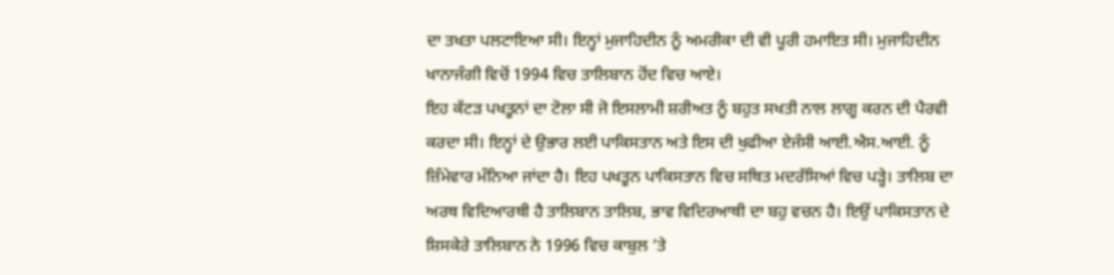ਦਾ ਤਖਤਾ ਪਲਟਾਇਆ ਸੀ। ਇਨ੍ਹਾਂ ਮੁਜਾਹਿਦੀਨ ਨੂੰ ਅਮਰੀਕਾ ਦੀ ਵੀ ਪੂਰੀ ਹਮਾਇਤ ਸੀ। ਮੁਜਾਹਿਦੀਨ ਖਾਨਾਜੰਗੀ ਵਿਚੋਂ 1994 ਵਿਚ ਤਾਲਿਬਾਨ ਹੋਂਦ ਵਿਚ ਆਏ।
ਇਹ ਕੱਟੜ ਪਖਤੂਨਾਂ ਦਾ ਟੋਲਾ ਸੀ ਜੋ ਇਸਲਾਮੀ ਸ਼ਰੀਅਤ ਨੂੰ ਬਹੁਤ ਸਖਤੀ ਨਾਲ ਲਾਗੂ ਕਰਨ ਦੀ ਪੈਰਵੀ ਕਰਦਾ ਸੀ। ਇਨ੍ਹਾਂ ਦੇ ਉਭਾਰ ਲਈ ਪਾਕਿਸਤਾਨ ਅਤੇ ਇਸ ਦੀ ਖੁਫੀਆ ਏਜੰਸੀ ਆਈ.ਐਸ.ਆਈ. ਨੂੰ ਜ਼ਿੰਮੇਵਾਰ ਮੰਨਿਆ ਜਾਂਦਾ ਹੈ। ਇਹ ਪਖਤੂਨ ਪਾਕਿਸਤਾਨ ਵਿਚ ਸਥਿਤ ਮਦਰੱਸਿਆਂ ਵਿਚ ਪੜ੍ਹੇ। ਤਾਲਿਬ ਦਾ ਅਰਥ ਵਿਦਿਆਰਥੀ ਹੈ ਤਾਲਿਬਾਨ ਤਾਲਿਬ, ਭਾਵ ਵਿਦਿਰਆਥੀ ਦਾ ਬਹੁ ਵਚਨ ਹੈ। ਇਉਂ ਪਾਕਿਸਤਾਨ ਦੇ ਸ਼ਿਸਕੇਰੇ ਤਾਲਿਬਾਨ ਨੇ 1996 ਵਿਚ ਕਾਬੁਲ ‘ਤੇ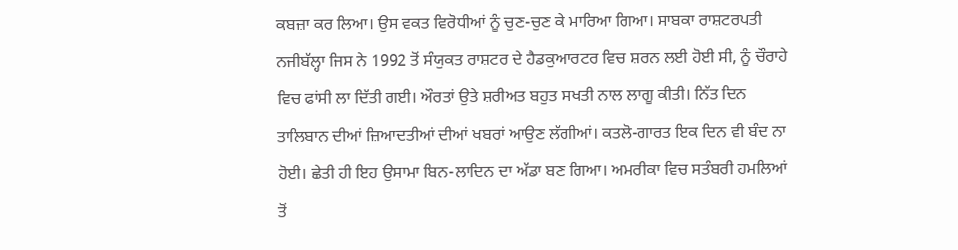ਕਬਜ਼ਾ ਕਰ ਲਿਆ। ਉਸ ਵਕਤ ਵਿਰੋਧੀਆਂ ਨੂੰ ਚੁਣ-ਚੁਣ ਕੇ ਮਾਰਿਆ ਗਿਆ। ਸਾਬਕਾ ਰਾਸ਼ਟਰਪਤੀ ਨਜੀਬੱਲ੍ਹਾ ਜਿਸ ਨੇ 1992 ਤੋਂ ਸੰਯੁਕਤ ਰਾਸ਼ਟਰ ਦੇ ਹੈਡਕੁਆਰਟਰ ਵਿਚ ਸ਼ਰਨ ਲਈ ਹੋਈ ਸੀ, ਨੂੰ ਚੌਰਾਹੇ ਵਿਚ ਫਾਂਸੀ ਲਾ ਦਿੱਤੀ ਗਈ। ਔਰਤਾਂ ਉਤੇ ਸ਼ਰੀਅਤ ਬਹੁਤ ਸਖਤੀ ਨਾਲ ਲਾਗੂ ਕੀਤੀ। ਨਿੱਤ ਦਿਨ ਤਾਲਿਬਾਨ ਦੀਆਂ ਜ਼ਿਆਦਤੀਆਂ ਦੀਆਂ ਖਬਰਾਂ ਆਉਣ ਲੱਗੀਆਂ। ਕਤਲੋ-ਗਾਰਤ ਇਕ ਦਿਨ ਵੀ ਬੰਦ ਨਾ ਹੋਈ। ਛੇਤੀ ਹੀ ਇਹ ਉਸਾਮਾ ਬਿਨ-ਲਾਦਿਨ ਦਾ ਅੱਡਾ ਬਣ ਗਿਆ। ਅਮਰੀਕਾ ਵਿਚ ਸਤੰਬਰੀ ਹਮਲਿਆਂ ਤੋਂ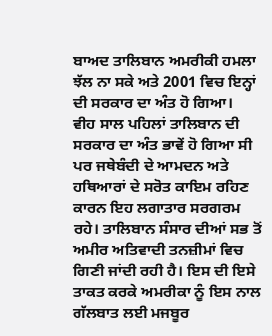ਬਾਅਦ ਤਾਲਿਬਾਨ ਅਮਰੀਕੀ ਹਮਲਾ ਝੱਲ ਨਾ ਸਕੇ ਅਤੇ 2001 ਵਿਚ ਇਨ੍ਹਾਂ ਦੀ ਸਰਕਾਰ ਦਾ ਅੰਤ ਹੋ ਗਿਆ।
ਵੀਹ ਸਾਲ ਪਹਿਲਾਂ ਤਾਲਿਬਾਨ ਦੀ ਸਰਕਾਰ ਦਾ ਅੰਤ ਭਾਵੇਂ ਹੋ ਗਿਆ ਸੀ ਪਰ ਜਥੇਬੰਦੀ ਦੇ ਆਮਦਨ ਅਤੇ ਹਥਿਆਰਾਂ ਦੇ ਸਰੋਤ ਕਾਇਮ ਰਹਿਣ ਕਾਰਨ ਇਹ ਲਗਾਤਾਰ ਸਰਗਰਮ ਰਹੇ। ਤਾਲਿਬਾਨ ਸੰਸਾਰ ਦੀਆਂ ਸਭ ਤੋਂ ਅਮੀਰ ਅਤਿਵਾਦੀ ਤਨਜ਼ੀਮਾਂ ਵਿਚ ਗਿਣੀ ਜਾਂਦੀ ਰਹੀ ਹੈ। ਇਸ ਦੀ ਇਸੇ ਤਾਕਤ ਕਰਕੇ ਅਮਰੀਕਾ ਨੂੰ ਇਸ ਨਾਲ ਗੱਲਬਾਤ ਲਈ ਮਜਬੂਰ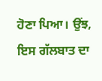ਹੋਣਾ ਪਿਆ। ਉਂਝ, ਇਸ ਗੱਲਬਾਤ ਦਾ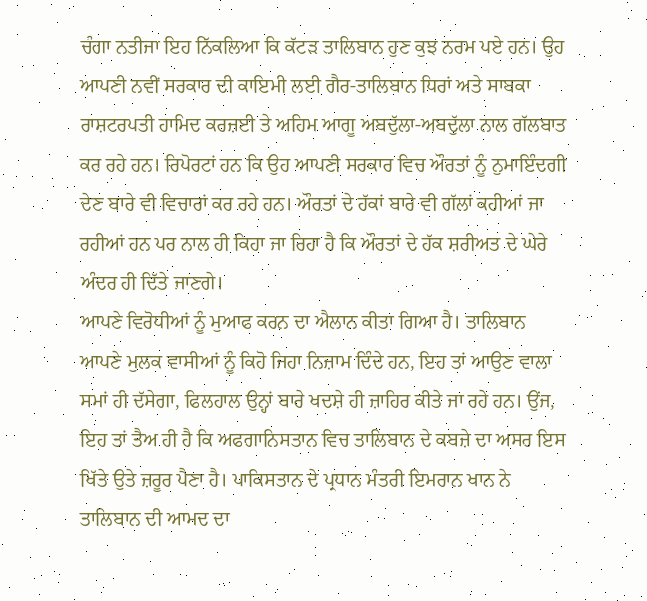ਚੰਗਾ ਨਤੀਜਾ ਇਹ ਨਿੱਕਲਿਆ ਕਿ ਕੱਟੜ ਤਾਲਿਬਾਨ ਹੁਣ ਕੁਝ ਨਰਮ ਪਏ ਹਨ। ਉਹ ਆਪਣੀ ਨਵੀਂ ਸਰਕਾਰ ਦੀ ਕਾਇਮੀ ਲਈ ਗੈਰ-ਤਾਲਿਬਾਨ ਧਿਰਾਂ ਅਤੇ ਸਾਬਕਾ ਰਾਸ਼ਟਰਪਤੀ ਹਾਮਿਦ ਕਰਜ਼ਈ ਤੇ ਅਹਿਮ ਆਗੂ ਅਬਦੁੱਲਾ-ਅਬਦੁੱਲਾ ਨਾਲ ਗੱਲਬਾਤ ਕਰ ਰਹੇ ਹਨ। ਰਿਪੋਰਟਾਂ ਹਨ ਕਿ ਉਹ ਆਪਣੀ ਸਰਕਾਰ ਵਿਚ ਔਰਤਾਂ ਨੂੰ ਨੁਮਾਇੰਦਗੀ ਦੇਣ ਬਾਰੇ ਵੀ ਵਿਚਾਰਾਂ ਕਰ ਰਹੇ ਹਨ। ਔਰਤਾਂ ਦੇ ਹੱਕਾਂ ਬਾਰੇ ਵੀ ਗੱਲਾਂ ਕਹੀਆਂ ਜਾ ਰਹੀਆਂ ਹਨ ਪਰ ਨਾਲ ਹੀ ਕਿਹਾ ਜਾ ਰਿਹਾ ਹੈ ਕਿ ਔਰਤਾਂ ਦੇ ਹੱਕ ਸ਼ਰੀਅਤ ਦੇ ਘੇਰੇ ਅੰਦਰ ਹੀ ਦਿੱਤੇ ਜਾਣਗੇ।
ਆਪਣੇ ਵਿਰੋਧੀਆਂ ਨੂੰ ਮੁਆਫ ਕਰਨ ਦਾ ਐਲਾਨ ਕੀਤਾ ਗਿਆ ਹੈ। ਤਾਲਿਬਾਨ ਆਪਣੇ ਮੁਲਕ ਵਾਸੀਆਂ ਨੂੰ ਕਿਹੋ ਜਿਹਾ ਨਿਜ਼ਾਮ ਦਿੰਦੇ ਹਨ, ਇਹ ਤਾਂ ਆਉਣ ਵਾਲਾ ਸਮਾਂ ਹੀ ਦੱਸੇਗਾ, ਫਿਲਹਾਲ ਉਨ੍ਹਾਂ ਬਾਰੇ ਖਦਸ਼ੇ ਹੀ ਜ਼ਾਹਿਰ ਕੀਤੇ ਜਾ ਰਹੇ ਹਨ। ਉਂਜ, ਇਹ ਤਾਂ ਤੈਅ ਹੀ ਹੈ ਕਿ ਅਫਗਾਨਿਸਤਾਨ ਵਿਚ ਤਾਲਿਬਾਨ ਦੇ ਕਬਜ਼ੇ ਦਾ ਅਸਰ ਇਸ ਖਿੱਤੇ ਉਤੇ ਜ਼ਰੂਰ ਪੈਣਾ ਹੈ। ਪਾਕਿਸਤਾਨ ਦੇ ਪ੍ਰਧਾਨ ਮੰਤਰੀ ਇਮਰਾਨ ਖਾਨ ਨੇ ਤਾਲਿਬਾਨ ਦੀ ਆਮਦ ਦਾ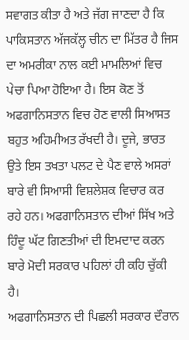ਸਵਾਗਤ ਕੀਤਾ ਹੈ ਅਤੇ ਜੱਗ ਜਾਣਦਾ ਹੈ ਕਿ ਪਾਕਿਸਤਾਨ ਅੱਜਕੱਲ੍ਹ ਚੀਨ ਦਾ ਮਿੱਤਰ ਹੈ ਜਿਸ ਦਾ ਅਮਰੀਕਾ ਨਾਲ ਕਈ ਮਾਮਲਿਆਂ ਵਿਚ ਪੇਚਾ ਪਿਆ ਹੋਇਆ ਹੈ। ਇਸ ਕੋਣ ਤੋਂ ਅਫਗਾਨਿਸਤਾਨ ਵਿਚ ਹੋਣ ਵਾਲੀ ਸਿਆਸਤ ਬਹੁਤ ਅਹਿਮੀਅਤ ਰੱਖਦੀ ਹੈ। ਦੂਜੇ, ਭਾਰਤ ਉਤੇ ਇਸ ਤਖਤਾ ਪਲਟ ਦੇ ਪੈਣ ਵਾਲੇ ਅਸਰਾਂ ਬਾਰੇ ਵੀ ਸਿਆਸੀ ਵਿਸ਼ਲੇਸ਼ਕ ਵਿਚਾਰ ਕਰ ਰਹੇ ਹਨ। ਅਫਗਾਨਿਸਤਾਨ ਦੀਆਂ ਸਿੱਖ ਅਤੇ ਹਿੰਦੂ ਘੱਟ ਗਿਣਤੀਆਂ ਦੀ ਇਮਦਾਦ ਕਰਨ ਬਾਰੇ ਮੋਦੀ ਸਰਕਾਰ ਪਹਿਲਾਂ ਹੀ ਕਹਿ ਚੁੱਕੀ ਹੈ।
ਅਫਗਾਨਿਸਤਾਨ ਦੀ ਪਿਛਲੀ ਸਰਕਾਰ ਦੌਰਾਨ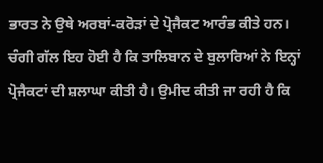ਭਾਰਤ ਨੇ ਉਥੇ ਅਰਬਾਂ-ਕਰੋੜਾਂ ਦੇ ਪ੍ਰੋਜੈਕਟ ਆਰੰਭ ਕੀਤੇ ਹਨ। ਚੰਗੀ ਗੱਲ ਇਹ ਹੋਈ ਹੈ ਕਿ ਤਾਲਿਬਾਨ ਦੇ ਬੁਲਾਰਿਆਂ ਨੇ ਇਨ੍ਹਾਂ ਪ੍ਰੋਜੈਕਟਾਂ ਦੀ ਸ਼ਲਾਘਾ ਕੀਤੀ ਹੈ। ਉਮੀਦ ਕੀਤੀ ਜਾ ਰਹੀ ਹੈ ਕਿ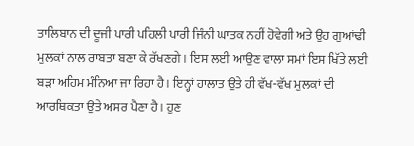ਤਾਲਿਬਾਨ ਦੀ ਦੂਜੀ ਪਾਰੀ ਪਹਿਲੀ ਪਾਰੀ ਜਿੰਨੀ ਘਾਤਕ ਨਹੀਂ ਹੋਵੇਗੀ ਅਤੇ ਉਹ ਗੁਆਂਢੀ ਮੁਲਕਾਂ ਨਾਲ ਰਾਬਤਾ ਬਣਾ ਕੇ ਰੱਖਣਗੇ। ਇਸ ਲਈ ਆਉਣ ਵਾਲਾ ਸਮਾਂ ਇਸ ਖਿੱਤੇ ਲਈ ਬੜਾ ਅਹਿਮ ਮੰਨਿਆ ਜਾ ਰਿਹਾ ਹੈ। ਇਨ੍ਹਾਂ ਹਾਲਾਤ ਉਤੇ ਹੀ ਵੱਖ-ਵੱਖ ਮੁਲਕਾਂ ਦੀ ਆਰਥਿਕਤਾ ਉਤੇ ਅਸਰ ਪੈਣਾ ਹੈ। ਹੁਣ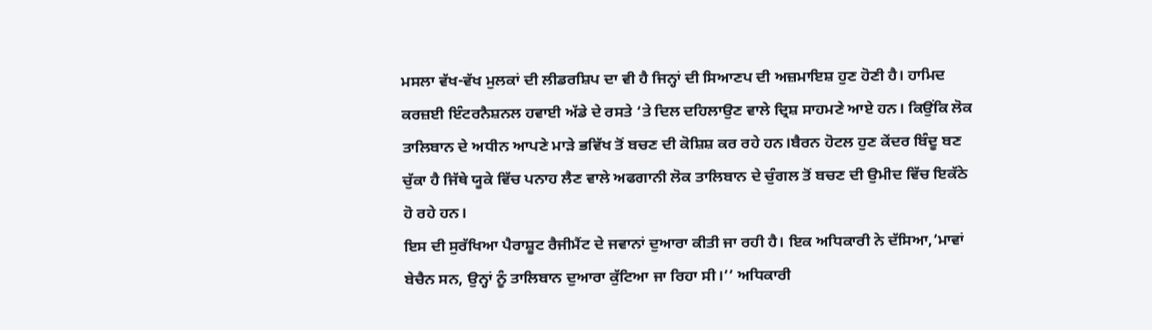ਮਸਲਾ ਵੱਖ-ਵੱਖ ਮੁਲਕਾਂ ਦੀ ਲੀਡਰਸ਼ਿਪ ਦਾ ਵੀ ਹੈ ਜਿਨ੍ਹਾਂ ਦੀ ਸਿਆਣਪ ਦੀ ਅਜ਼ਮਾਇਸ਼ ਹੁਣ ਹੋਣੀ ਹੈ। ਹਾਮਿਦ ਕਰਜ਼ਈ ਇੰਟਰਨੈਸ਼ਨਲ ਹਵਾਈ ਅੱਡੇ ਦੇ ਰਸਤੇ ‘ਤੇ ਦਿਲ ਦਹਿਲਾਉਣ ਵਾਲੇ ਦ੍ਰਿਸ਼ ਸਾਹਮਣੇ ਆਏ ਹਨ। ਕਿਉਂਕਿ ਲੋਕ ਤਾਲਿਬਾਨ ਦੇ ਅਧੀਨ ਆਪਣੇ ਮਾੜੇ ਭਵਿੱਖ ਤੋਂ ਬਚਣ ਦੀ ਕੋਸ਼ਿਸ਼ ਕਰ ਰਹੇ ਹਨ।ਬੈਰਨ ਹੋਟਲ ਹੁਣ ਕੇਂਦਰ ਬਿੰਦੂ ਬਣ ਚੁੱਕਾ ਹੈ ਜਿੱਥੇ ਯੂਕੇ ਵਿੱਚ ਪਨਾਹ ਲੈਣ ਵਾਲੇ ਅਫਗਾਨੀ ਲੋਕ ਤਾਲਿਬਾਨ ਦੇ ਚੁੰਗਲ ਤੋਂ ਬਚਣ ਦੀ ਉਮੀਦ ਵਿੱਚ ਇਕੱਠੇ ਹੋ ਰਹੇ ਹਨ।
ਇਸ ਦੀ ਸੁਰੱਖਿਆ ਪੈਰਾਸ਼ੂਟ ਰੈਜੀਮੈਂਟ ਦੇ ਜਵਾਨਾਂ ਦੁਆਰਾ ਕੀਤੀ ਜਾ ਰਹੀ ਹੈ। ਇਕ ਅਧਿਕਾਰੀ ਨੇ ਦੱਸਿਆ,’ਮਾਵਾਂ ਬੇਚੈਨ ਸਨ, ਉਨ੍ਹਾਂ ਨੂੰ ਤਾਲਿਬਾਨ ਦੁਆਰਾ ਕੁੱਟਿਆ ਜਾ ਰਿਹਾ ਸੀ।’’ ਅਧਿਕਾਰੀ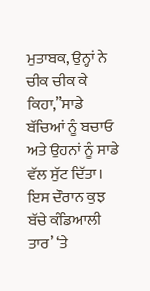ਮੁਤਾਬਕ, ਉਨ੍ਹਾਂ ਨੇ ਚੀਕ ਚੀਕ ਕੇ ਕਿਹਾ,”ਸਾਡੇ ਬੱਚਿਆਂ ਨੂੰ ਬਚਾਓ ਅਤੇ ਉਹਨਾਂ ਨੂੰ ਸਾਡੇ ਵੱਲ ਸੁੱਟ ਦਿੱਤਾ। ਇਸ ਦੌਰਾਨ ਕੁਝ ਬੱਚੇ ਕੰਡਿਆਲੀ ਤਾਰ’ ‘ਤੇ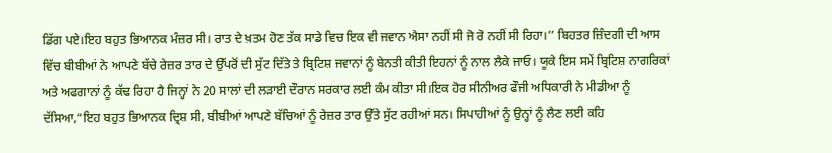ਡਿੱਗ ਪਏ।ਇਹ ਬਹੁਤ ਭਿਆਨਕ ਮੰਜ਼ਰ ਸੀ। ਰਾਤ ਦੇ ਖ਼ਤਮ ਹੋਣ ਤੱਕ ਸਾਡੇ ਵਿਚ ਇਕ ਵੀ ਜਵਾਨ ਐਸਾ ਨਹੀਂ ਸੀ ਜੋ ਰੋ ਨਹੀਂ ਸੀ ਰਿਹਾ।’’ ਬਿਹਤਰ ਜ਼ਿੰਦਗੀ ਦੀ ਆਸ ਵਿੱਚ ਬੀਬੀਆਂ ਨੇ ਆਪਣੇ ਬੱਚੇ ਰੇਜ਼ਰ ਤਾਰ ਦੇ ਉੱਪਰੋਂ ਦੀ ਸੁੱਟ ਦਿੱਤੇ ਤੇ ਬ੍ਰਿਟਿਸ਼ ਜਵਾਨਾਂ ਨੂੰ ਬੇਨਤੀ ਕੀਤੀ ਇਹਨਾਂ ਨੂੰ ਨਾਲ ਲੈਕੇ ਜਾਓ। ਯੂਕੇ ਇਸ ਸਮੇਂ ਬ੍ਰਿਟਿਸ਼ ਨਾਗਰਿਕਾਂ ਅਤੇ ਅਫਗਾਨਾਂ ਨੂੰ ਕੱਢ ਰਿਹਾ ਹੈ ਜਿਨ੍ਹਾਂ ਨੇ 20 ਸਾਲਾਂ ਦੀ ਲੜਾਈ ਦੌਰਾਨ ਸਰਕਾਰ ਲਈ ਕੰਮ ਕੀਤਾ ਸੀ।ਇਕ ਹੋਰ ਸੀਨੀਅਰ ਫੌਜੀ ਅਧਿਕਾਰੀ ਨੇ ਮੀਡੀਆ ਨੂੰ ਦੱਸਿਆ,“ਇਹ ਬਹੁਤ ਭਿਆਨਕ ਦ੍ਰਿਸ਼ ਸੀ, ਬੀਬੀਆਂ ਆਪਣੇ ਬੱਚਿਆਂ ਨੂੰ ਰੇਜ਼ਰ ਤਾਰ ਉੱਤੇ ਸੁੱਟ ਰਹੀਆਂ ਸਨ। ਸਿਪਾਹੀਆਂ ਨੂੰ ਉਨ੍ਹਾਂ ਨੂੰ ਲੈਣ ਲਈ ਕਹਿ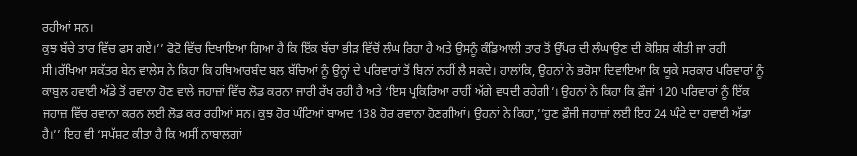ਰਹੀਆਂ ਸਨ।
ਕੁਝ ਬੱਚੇ ਤਾਰ ਵਿੱਚ ਫਸ ਗਏ।’’ ਫੋਟੋ ਵਿੱਚ ਦਿਖਾਇਆ ਗਿਆ ਹੈ ਕਿ ਇੱਕ ਬੱਚਾ ਭੀੜ ਵਿੱਚੋਂ ਲੰਘ ਰਿਹਾ ਹੈ ਅਤੇ ਉਸਨੂੰ ਕੰਡਿਆਲੀ ਤਾਰ ਤੋਂ ਉੱਪਰ ਦੀ ਲੰਘਾਉਣ ਦੀ ਕੋਸ਼ਿਸ਼ ਕੀਤੀ ਜਾ ਰਹੀ ਸੀ।ਰੱਖਿਆ ਸਕੱਤਰ ਬੇਨ ਵਾਲੇਸ ਨੇ ਕਿਹਾ ਕਿ ਹਥਿਆਰਬੰਦ ਬਲ ਬੱਚਿਆਂ ਨੂੰ ਉਨ੍ਹਾਂ ਦੇ ਪਰਿਵਾਰਾਂ ਤੋਂ ਬਿਨਾਂ ਨਹੀਂ ਲੈ ਸਕਦੇ। ਹਾਲਾਂਕਿ, ਉਹਨਾਂ ਨੇ ਭਰੋਸਾ ਦਿਵਾਇਆ ਕਿ ਯੂਕੇ ਸਰਕਾਰ ਪਰਿਵਾਰਾਂ ਨੂੰ ਕਾਬੁਲ ਹਵਾਈ ਅੱਡੇ ਤੋਂ ਰਵਾਨਾ ਹੋਣ ਵਾਲੇ ਜਹਾਜ਼ਾਂ ਵਿੱਚ ਲੋਡ ਕਰਨਾ ਜਾਰੀ ਰੱਖ ਰਹੀ ਹੈ ਅਤੇ ‘ਇਸ ਪ੍ਰਕਿਰਿਆ ਰਾਹੀਂ ਅੱਗੇ ਵਧਦੀ ਰਹੇਗੀ’। ਉਹਨਾਂ ਨੇ ਕਿਹਾ ਕਿ ਫ਼ੌਜਾਂ 120 ਪਰਿਵਾਰਾਂ ਨੂੰ ਇੱਕ ਜਹਾਜ਼ ਵਿੱਚ ਰਵਾਨਾ ਕਰਨ ਲਈ ਲੋਡ ਕਰ ਰਹੀਆਂ ਸਨ। ਕੁਝ ਹੋਰ ਘੰਟਿਆਂ ਬਾਅਦ 138 ਹੋਰ ਰਵਾਨਾ ਹੋਣਗੀਆਂ। ਉਹਨਾਂ ਨੇ ਕਿਹਾ,’’ਹੁਣ ਫ਼ੌਜੀ ਜਹਾਜ਼ਾਂ ਲਈ ਇਹ 24 ਘੰਟੇ ਦਾ ਹਵਾਈ ਅੱਡਾ ਹੈ।’’ ਇਹ ਵੀ ‘ਸਪੱਸ਼ਟ ਕੀਤਾ ਹੈ ਕਿ ਅਸੀਂ ਨਾਬਾਲਗਾਂ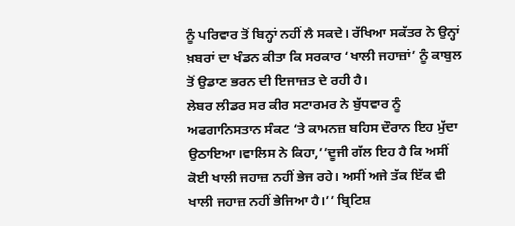ਨੂੰ ਪਰਿਵਾਰ ਤੋਂ ਬਿਨ੍ਹਾਂ ਨਹੀਂ ਲੈ ਸਕਦੇ। ਰੱਖਿਆ ਸਕੱਤਰ ਨੇ ਉਨ੍ਹਾਂ ਖ਼ਬਰਾਂ ਦਾ ਖੰਡਨ ਕੀਤਾ ਕਿ ਸਰਕਾਰ ‘ਖਾਲੀ ਜਹਾਜ਼ਾਂ’ ਨੂੰ ਕਾਬੁਲ ਤੋਂ ਉਡਾਣ ਭਰਨ ਦੀ ਇਜਾਜ਼ਤ ਦੇ ਰਹੀ ਹੈ।
ਲੇਬਰ ਲੀਡਰ ਸਰ ਕੀਰ ਸਟਾਰਮਰ ਨੇ ਬੁੱਧਵਾਰ ਨੂੰ ਅਫਗਾਨਿਸਤਾਨ ਸੰਕਟ ‘ਤੇ ਕਾਮਨਜ਼ ਬਹਿਸ ਦੌਰਾਨ ਇਹ ਮੁੱਦਾ ਉਠਾਇਆ।ਵਾਲਿਸ ਨੇ ਕਿਹਾ,’’ਦੂਜੀ ਗੱਲ ਇਹ ਹੈ ਕਿ ਅਸੀਂ ਕੋਈ ਖਾਲੀ ਜਹਾਜ਼ ਨਹੀਂ ਭੇਜ ਰਹੇ। ਅਸੀਂ ਅਜੇ ਤੱਕ ਇੱਕ ਵੀ ਖਾਲੀ ਜਹਾਜ਼ ਨਹੀਂ ਭੇਜਿਆ ਹੈ।’’ ਬ੍ਰਿਟਿਸ਼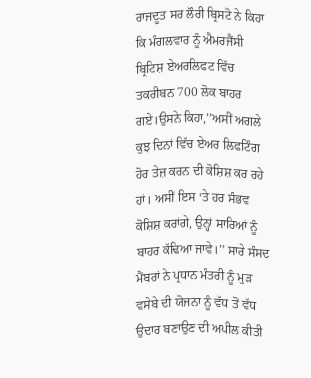ਰਾਜਦੂਤ ਸਰ ਲੌਰੀ ਬ੍ਰਿਸਟੋ ਨੇ ਕਿਹਾ ਕਿ ਮੰਗਲਵਾਰ ਨੂੰ ਐਮਰਜੈਂਸੀ ਬ੍ਰਿਟਿਸ਼ ਏਅਰਲਿਫਟ ਵਿੱਚ ਤਕਰੀਬਨ 700 ਲੋਕ ਬਾਹਰ ਗਏ।ਉਸਨੇ ਕਿਹਾ,’’ਅਸੀਂ ਅਗਲੇ ਕੁਝ ਦਿਨਾਂ ਵਿੱਚ ਏਅਰ ਲਿਫਟਿੰਗ ਹੋਰ ਤੇਜ਼ ਕਰਨ ਦੀ ਕੋਸ਼ਿਸ਼ ਕਰ ਰਹੇ ਹਾਂ। ਅਸੀਂ ਇਸ ‘ਤੇ ਹਰ ਸੰਭਵ ਕੋਸ਼ਿਸ਼ ਕਰਾਂਗੇ, ਉਨ੍ਹਾਂ ਸਾਰਿਆਂ ਨੂੰ ਬਾਹਰ ਕੱਢਿਆ ਜਾਵੇ।’’ ਸਾਰੇ ਸੰਸਦ ਮੈਂਬਰਾਂ ਨੇ ਪ੍ਰਧਾਨ ਮੰਤਰੀ ਨੂੰ ਮੁੜ ਵਸੇਬੇ ਦੀ ਯੋਜਨਾ ਨੂੰ ਵੱਧ ਤੋਂ ਵੱਧ ਉਦਾਰ ਬਣਾਉਣ ਦੀ ਅਪੀਲ ਕੀਤੀ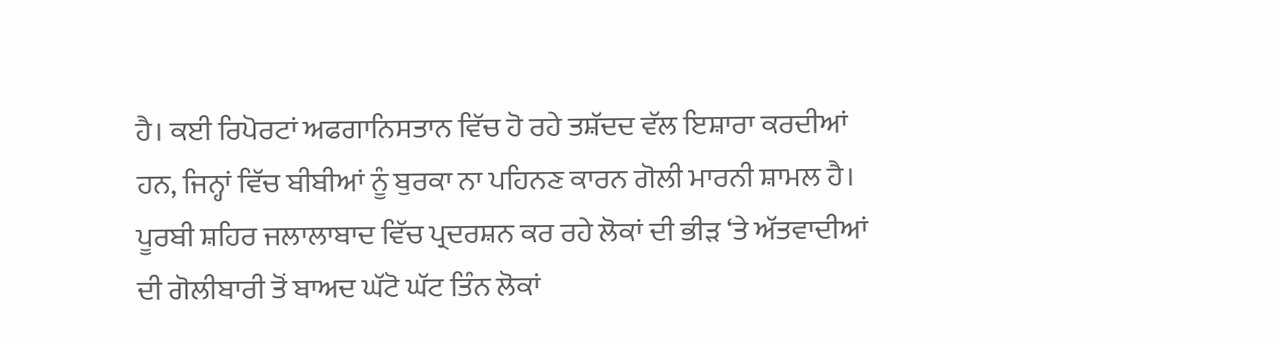ਹੈ। ਕਈ ਰਿਪੋਰਟਾਂ ਅਫਗਾਨਿਸਤਾਨ ਵਿੱਚ ਹੋ ਰਹੇ ਤਸ਼ੱਦਦ ਵੱਲ ਇਸ਼ਾਰਾ ਕਰਦੀਆਂ ਹਨ, ਜਿਨ੍ਹਾਂ ਵਿੱਚ ਬੀਬੀਆਂ ਨੂੰ ਬੁਰਕਾ ਨਾ ਪਹਿਨਣ ਕਾਰਨ ਗੋਲੀ ਮਾਰਨੀ ਸ਼ਾਮਲ ਹੈ।
ਪੂਰਬੀ ਸ਼ਹਿਰ ਜਲਾਲਾਬਾਦ ਵਿੱਚ ਪ੍ਰਦਰਸ਼ਨ ਕਰ ਰਹੇ ਲੋਕਾਂ ਦੀ ਭੀੜ ‘ਤੇ ਅੱਤਵਾਦੀਆਂ ਦੀ ਗੋਲੀਬਾਰੀ ਤੋਂ ਬਾਅਦ ਘੱਟੋ ਘੱਟ ਤਿੰਨ ਲੋਕਾਂ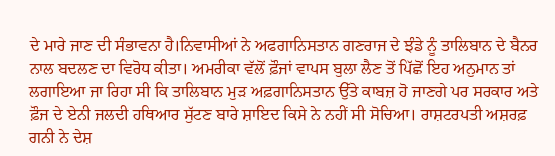ਦੇ ਮਾਰੇ ਜਾਣ ਦੀ ਸੰਭਾਵਨਾ ਹੈ।ਨਿਵਾਸੀਆਂ ਨੇ ਅਫਗਾਨਿਸਤਾਨ ਗਣਰਾਜ ਦੇ ਝੰਡੇ ਨੂੰ ਤਾਲਿਬਾਨ ਦੇ ਬੈਨਰ ਨਾਲ ਬਦਲਣ ਦਾ ਵਿਰੋਧ ਕੀਤਾ। ਅਮਰੀਕਾ ਵੱਲੋਂ ਫ਼ੌਜਾਂ ਵਾਪਸ ਬੁਲਾ ਲੈਣ ਤੋਂ ਪਿੱਛੋਂ ਇਹ ਅਨੁਮਾਨ ਤਾਂ ਲਗਾਇਆ ਜਾ ਰਿਹਾ ਸੀ ਕਿ ਤਾਲਿਬਾਨ ਮੁੜ ਅਫ਼ਗਾਨਿਸਤਾਨ ਉੱਤੇ ਕਾਬਜ਼ ਹੋ ਜਾਣਗੇ ਪਰ ਸਰਕਾਰ ਅਤੇ ਫ਼ੌਜ ਦੇ ਏਨੀ ਜਲਦੀ ਹਥਿਆਰ ਸੁੱਟਣ ਬਾਰੇ ਸ਼ਾਇਦ ਕਿਸੇ ਨੇ ਨਹੀਂ ਸੀ ਸੋਚਿਆ। ਰਾਸ਼ਟਰਪਤੀ ਅਸ਼ਰਫ਼ ਗਨੀ ਨੇ ਦੇਸ਼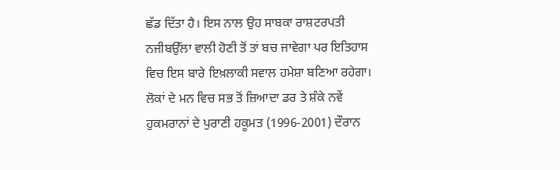ਛੱਡ ਦਿੱਤਾ ਹੈ। ਇਸ ਨਾਲ ਉਹ ਸਾਬਕਾ ਰਾਸ਼ਟਰਪਤੀ ਨਜੀਬਉੱਲਾ ਵਾਲੀ ਹੋਣੀ ਤੋਂ ਤਾਂ ਬਚ ਜਾਵੇਗਾ ਪਰ ਇਤਿਹਾਸ ਵਿਚ ਇਸ ਬਾਰੇ ਇਖ਼ਲਾਕੀ ਸਵਾਲ ਹਮੇਸ਼ਾ ਬਣਿਆ ਰਹੇਗਾ। ਲੋਕਾਂ ਦੇ ਮਨ ਵਿਚ ਸਭ ਤੋਂ ਜ਼ਿਆਦਾ ਡਰ ਤੇ ਸ਼ੰਕੇ ਨਵੇਂ ਹੁਕਮਰਾਨਾਂ ਦੇ ਪੁਰਾਣੀ ਹਕੂਮਤ (1996-2001) ਦੌਰਾਨ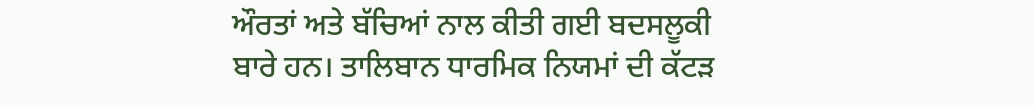ਔਰਤਾਂ ਅਤੇ ਬੱਚਿਆਂ ਨਾਲ ਕੀਤੀ ਗਈ ਬਦਸਲੂਕੀ ਬਾਰੇ ਹਨ। ਤਾਲਿਬਾਨ ਧਾਰਮਿਕ ਨਿਯਮਾਂ ਦੀ ਕੱਟੜ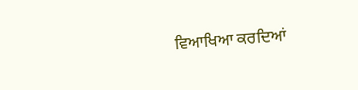ਵਿਆਖਿਆ ਕਰਦਿਆਂ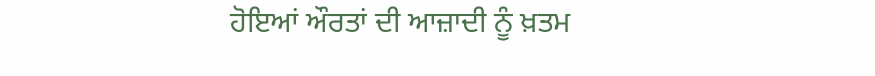ਹੋਇਆਂ ਔਰਤਾਂ ਦੀ ਆਜ਼ਾਦੀ ਨੂੰ ਖ਼ਤਮ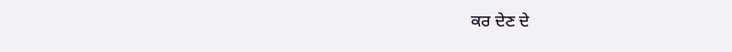ਕਰ ਦੇਣ ਦੇ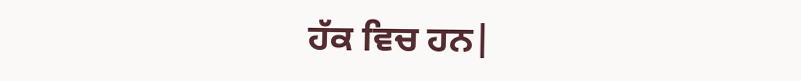ਹੱਕ ਵਿਚ ਹਨ|